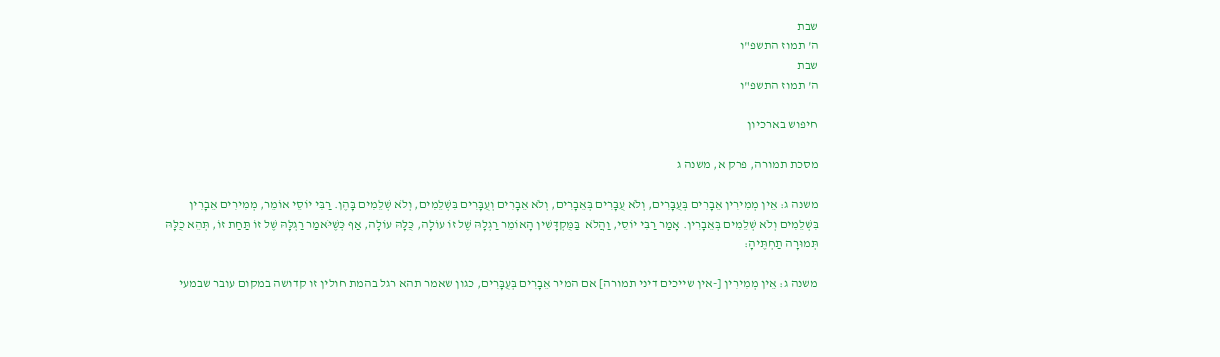שבת
ה' תמוז התשפ"ו
שבת
ה' תמוז התשפ"ו

חיפוש בארכיון

מסכת תמורה, פרק א, משנה ג

משנה ג: אֵין מְמִירִין אֵבָרִים בְּעֻבָּרִים, וְלֹא עֻבָּרִים בְּאֵבָרִים, וְלֹא אֵבָרִים וְעֻבָּרִים בִּשְׁלֵמִים, וְלֹא שְׁלֵמִים בָּהֶן. רַבִּי יוֹסֵי אוֹמֵר, מְמִירִים אֵבָרִין בִּשְׁלֵמִים וְלֹא שְׁלֵמִים בְּאֵבָרִין. אָמַר רַבִּי יוֹסֵי, וַהֲלֹא  בַּמֻּקְדָּשִׁין הָאוֹמֵר רַגְלָהּ שֶׁל זוֹ עוֹלָה, כֻּלָּהּ עוֹלָה, אַף כְּשֶׁיֹּאמַר רַגְלָּהּ שֶׁל זוֹ תַּחַת זוֹ, תְּהֵא כֻלָּהּ תְּמוּרָה תַחְתֶּיהָ:

משנה ג: אֵין מְמִירִין [-אין שייכים דיני תמורה] אם המיר אֵבָרִים בְּעֻבָּרִים, כגון שאמר תהא רגל בהמת חולין זו קדושה במקום עובר שבמעי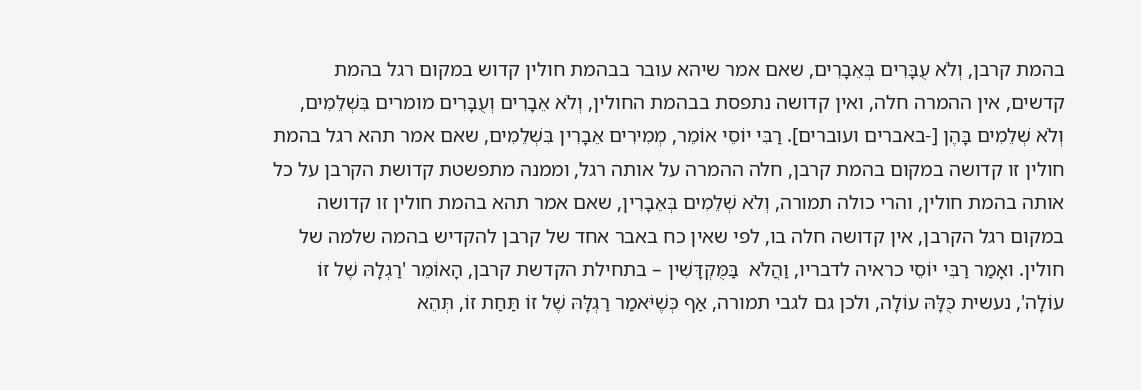בהמת קרבן, וְלֹא עֻבָּרִים בְּאֵבָרִים, שאם אמר שיהא עובר בבהמת חולין קדוש במקום רגל בהמת קדשים, אין ההמרה חלה, ואין קדושה נתפסת בבהמת החולין, וְלֹא אֵבָרִים וְעֻבָּרִים מומרים בִּשְׁלֵמִים, וְלֹא שְׁלֵמִים בָּהֶן [-באברים ועוברים]. רַבִּי יוֹסֵי אוֹמֵר, מְמִירִים אֵבָרִין בִּשְׁלֵמִים, שאם אמר תהא רגל בהמת חולין זו קדושה במקום בהמת קרבן, חלה ההמרה על אותה רגל, וממנה מתפשטת קדושת הקרבן על כל אותה בהמת חולין, והרי כולה תמורה, וְלֹא שְׁלֵמִים בְּאֵבָרִין, שאם אמר תהא בהמת חולין זו קדושה במקום רגל הקרבן, אין קדושה חלה בו, לפי שאין כח באבר אחד של קרבן להקדיש בהמה שלמה של חולין. ואָמַר רַבִּי יוֹסֵי כראיה לדבריו, וַהֲלֹא  בַּמֻּקְדָּשִׁין – בתחילת הקדשת קרבן, הָאוֹמֵר 'רַגְלָהּ שֶׁל זוֹ עוֹלָה', נעשית כֻּלָּהּ עוֹלָה, ולכן גם לגבי תמורה, אַף כְּשֶׁיֹּאמַר רַגְלָּהּ שֶׁל זוֹ תַּחַת זוֹ, תְּהֵא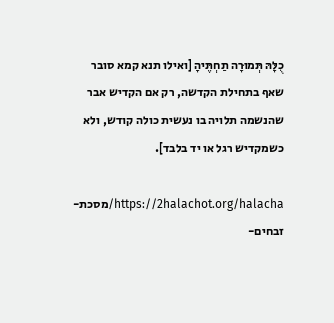כֻלָּהּ תְּמוּרָה תַחְתֶּיהָ [ואילו תנא קמא סובר שאף בתחילת הקדשה, רק אם הקדיש אבר שהנשמה תלויה בו נעשית כולה קודש, ולא כשמקדיש רגל או יד בלבד].

https://2halachot.org/halacha/מסכת-זבחים-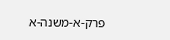פרק-א-משנה-א